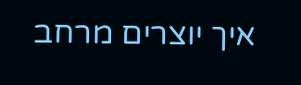איך יוצרים מרחב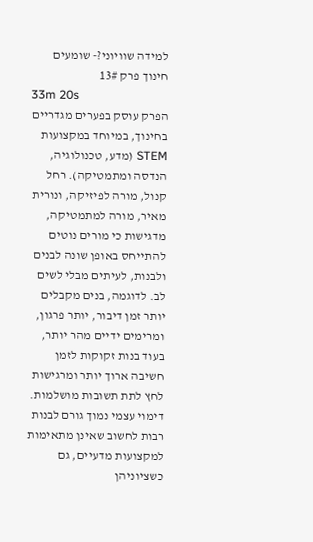למידה שוויוני?- שומעים חינוך פרק 13#
33m 20s
הפרק עוסק בפערים מגדריים בחינוך, במיוחד במקצועות STEM (מדע, טכנולוגיה, הנדסה ומתמטיקה). רחל קנול, מורה לפיזיקה, ונורית מאיר, מורה למתמטיקה, מדגישות כי מורים נוטים להתייחס באופן שונה לבנים ולבנות, לעיתים מבלי לשים לב. לדוגמה, בנים מקבלים יותר זמן דיבור, יותר פרגון, ומרימים ידיים מהר יותר, בעוד בנות זקוקות לזמן חשיבה ארוך יותר ומרגישות לחץ לתת תשובות מושלמות. דימוי עצמי נמוך גורם לבנות רבות לחשוב שאינן מתאימות למקצועות מדעיים, גם כשציוניהן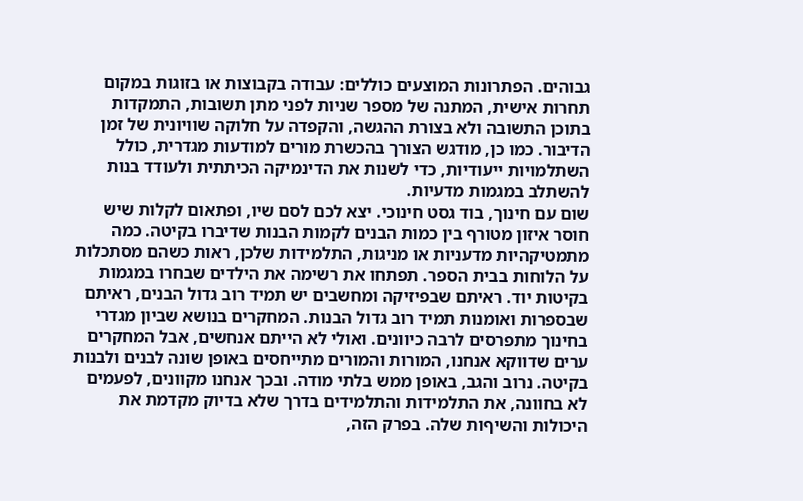גבוהים. הפתרונות המוצעים כוללים: עבודה בקבוצות או בזוגות במקום תחרות אישית, המתנה של מספר שניות לפני מתן תשובות, התמקדות בתוכן התשובה ולא בצורת ההגשה, והקפדה על חלוקה שוויונית של זמן הדיבור. כמו כן, מודגש הצורך בהכשרת מורים למודעות מגדרית, כולל השתלמויות ייעודיות, כדי לשנות את הדינמיקה הכיתתית ולעודד בנות להשתלב במגמות מדעיות.
שום עם חינוך, בוד גסט חינוכי. יצא לכם לסם שיו, ופתאום לקלות שיש חוסר איזון מטורף בין כמות הבנים לקמות הבנות שדיברו בקיטה. כמה מתמטיקהיות מדעניות או מניגות, התלמידות שלכן, ראות כשהם מסתכלות על הלוחות בבית הספר. תפתחו את רשימה את הילדים שבחרו במגמות בקיטות יוד. ראיתם שבפיזיקה ומחשבים יש תמיד רוב גדול הבנים, ראיתם שבספרות ואומנות תמיד רוב גדול הבנות. המחקרים בנושא שביון מגדרי בחינוך מתפרסים לרבה כיוונים. ואולי לא הייתם אנחשים, אבל המחקרים ערים שדווקא אנחנו, המורות והמורים מתייחסים באופן שונה לבנים ולבנות בקיטה. נרוב והגב, באופן ממש בלתי מודה. ובכך אנחנו מקוונים, לפעמים לא בחוונה, את התלמידות והתלמידים בדרך שלא בדיוק מקדמת את היכולות והשיףות שלה. בפרק הזה,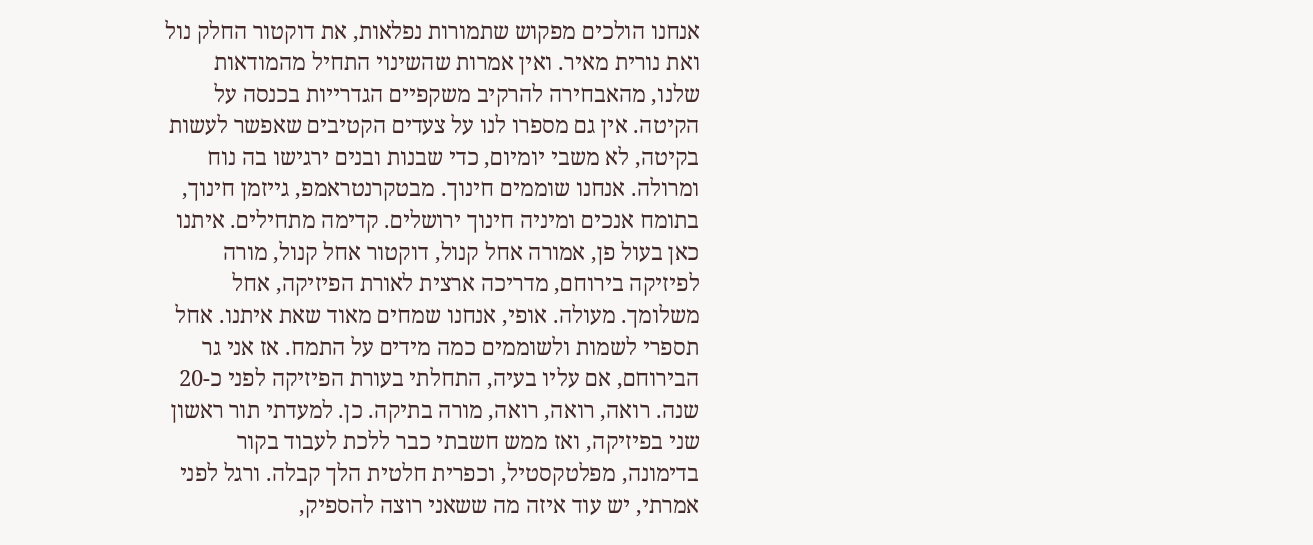אנחנו הולכים מפקוש שתמורות נפלאות, את דוקטור החלק נול ואת נורית מאיר. ואין אמרות שהשינוי התחיל מהמודאות שלנו, מהאבחירה להרקיב משקפיים הגדרייות בכנסה על הקיטה. אין גם מספרו לנו על צעדים הקטיבים שאפשר לעשות בקיטה, לא משבי יומיום, כדי שבנות ובנים ירגישו בה נוח ומרולה. אנחנו שוממים חינוך. מבטקרנטראמפ, גייזמן חינוך, בתומח אנכים ומיניה חינוך ירושלים. קדימה מתחילים. איתנו כאן בעול פן, אמורה אחל קנול, דוקטור אחל קנול, מורה לפיזיקה בירוחם, מדריכה ארצית לאורת הפיזיקה, אחל משלומך. מעולה. אופי, אנחנו שמחים מאוד שאת איתנו. אחל תספרי לשמות ולשוממים כמה מידים על התמח. אז אני גר הבירוחם, אם עליו בעיה, התחלתי בעורת הפיזיקה לפני כ-20 שנה. רואה, רואה, רואה, מורה בתיקה. כן. למעדתי תור ראשון שני בפיזיקה, ואז ממש חשבתי כבר ללכת לעבוד בקור בדימונה, מפלטקסטיל, וכפרית חלטית הלך קבלה. ורגל לפני אמרתי, יש עוד איזה מה ששאני רוצה להספיק,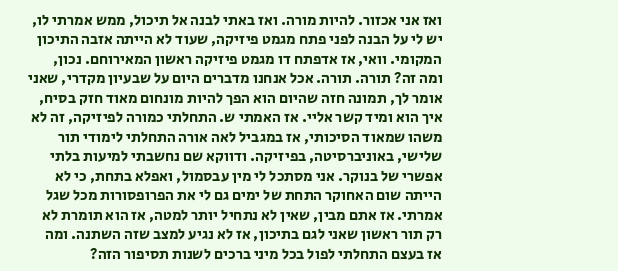ואז אני אכזור. להיות מורה. ואז באתי לבנה אל תיכול, ממש אמרתי לו, יש לי על הבנה לפני פתח מגמט פיזיקה, שעוד לא הייתה אזבה התיכון המקומי. וואי, אז אדפתח דו מגמט פיזיקה ראשון המאירוחם. נכון, ומה זה? תורה. תורה. אכל אנחנו מדברים היום על שבעיון מקדרי, שאני אומר לך, תמונה חזה שהיום הוא הפך להיות מונחום מאוד חזק בסיח, איך הוא ומיד קשר אליי. אז האמתי ש. התחלתי כמורה לפיזיקה, זה לא משהו שמאוד הסיכותי, אז במגביל לאה אורה התחלתי לימודי תור שלישי, באוניברסיטה, בפיזיקה. ודווקא שם נחשבתי למיעות בלתי אפשרי של בנוקר. אני מסתכל לי מין עבסמול, ואפלא בתחת, כי לא הייתה שום האחוקר התחת של ימים גם לי את הפרופסורות מכל שגל אמרתי. אז אתם מבין, שאין לא נתחיל יותר למטה, אז הוא תומרת לא רק תור ראשון שאני לגם בתיכון, אז לא נגיע למצב שזה השתנה. ומה אז בעצם התחלתי לפול בכל מיני ברכים לשנות תסיפור הזה?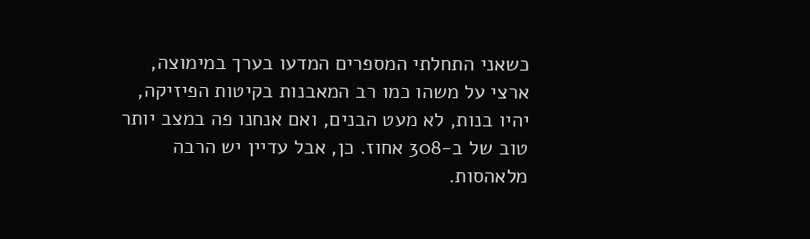כשאני התחלתי המספרים המדעו בערך במימוצה, ארצי על משהו כמו רב המאבנות בקיטות הפיזיקה, יהיו בנות, לא מעט הבנים, ואם אנחנו פה במצב יותר טוב של ב-308 אחוז. כן, אבל עדיין יש הרבה מלאהסות.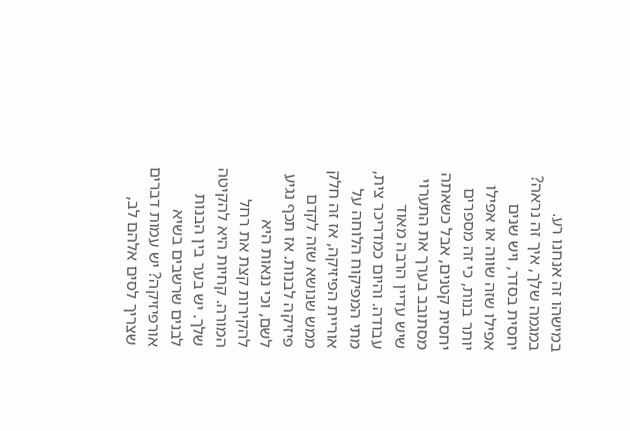במישהו זה אנחנו רע. במגמה שלך, איך זה נראה? יחסית בסדר, ויש שנים אפילו שזה שווה או אפילו יותר בנות, כי זה מספרים יחסית קטנים, אבל כשאתה מסתובב בערך את התערוי שיש עדיין הרבה מאוד עבודה. והיום כמדריכר צית, מתי המפיקוח הלוחה על אוריית הפיזיקה, אז זה חלק ממש שנושא שזה לקדם פיזיקה לבנות. אז תכף נגיע לשם, וכי ננאות היא להקירות קצת את רחל המורה. קחיות היא להקיטה שלך. יש בער בין הבנות לבנים שרשבים בשיא אורפיזיקה? יש עמות דברים שצריך לסים אלהם לב,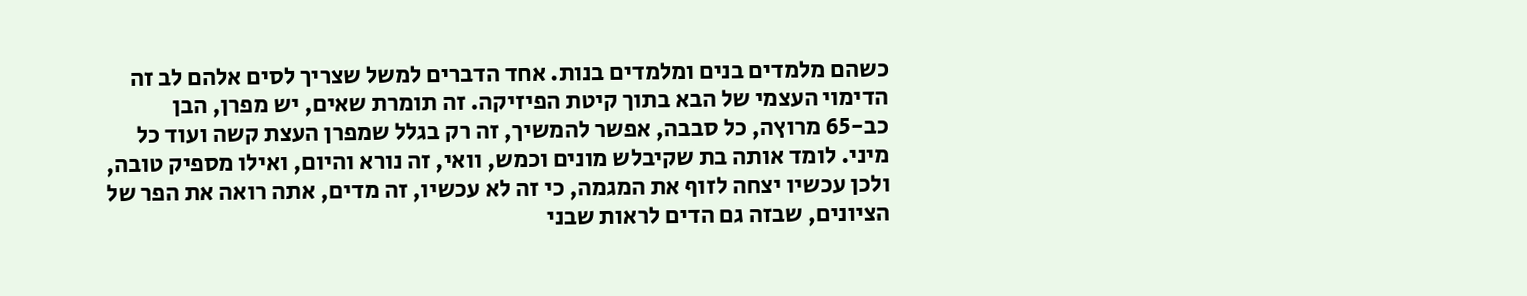כשהם מלמדים בנים ומלמדים בנות. אחד הדברים למשל שצריך לסים אלהם לב זה הדימוי העצמי של הבא בתוך קיטת הפיזיקה. זה תומרת שאים, יש מפרן, הבן כב-65 מרוץה, כל סבבה, אפשר להמשיך, זה רק בגלל שמפרן העצת קשה ועוד כל מיני. לומד אותה בת שקיבלש מונים וכמש, וואי, זה נורא והיום, ואילו מספיק טובה, ולכן עכשיו יצחה לזוף את המגמה, כי זה לא עכשיו, זה מדים, אתה רואה את הפר של הציונים, שבזה גם הדים לראות שבני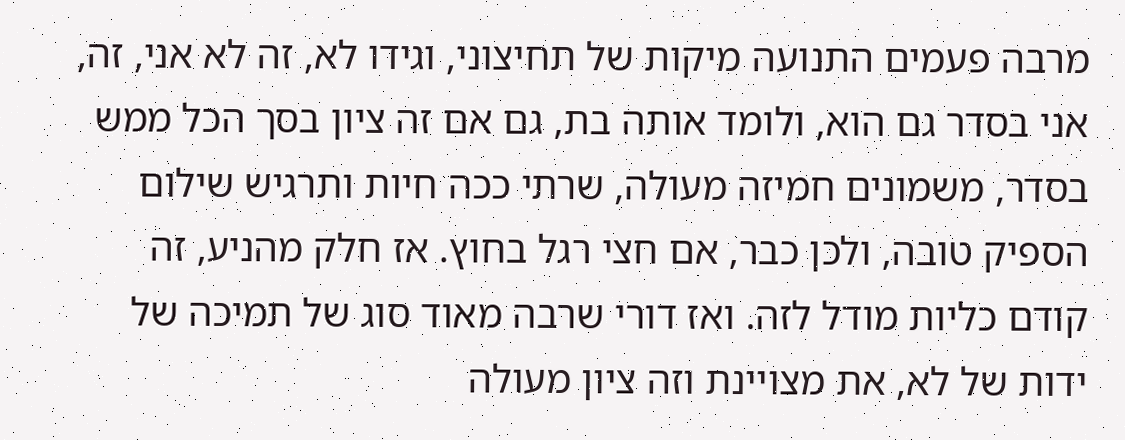מרבה פעמים התנועה מיקות של תחיצוני, וגידו לא, זה לא אני, זה, אני בסדר גם הוא, ולומד אותה בת, גם אם זה ציון בסך הכל ממש בסדר, משמונים חמיזה מעולה, שרתי ככה חיות ותרגיש שילום הספיק טובה, ולכן כבר, אם חצי רגל בחוץ. אז חלק מהניע, זה קודם כליות מודל לזה. ואז דורי שרבה מאוד סוג של תמיכה של ידות של לא, את מצויינת וזה ציון מעולה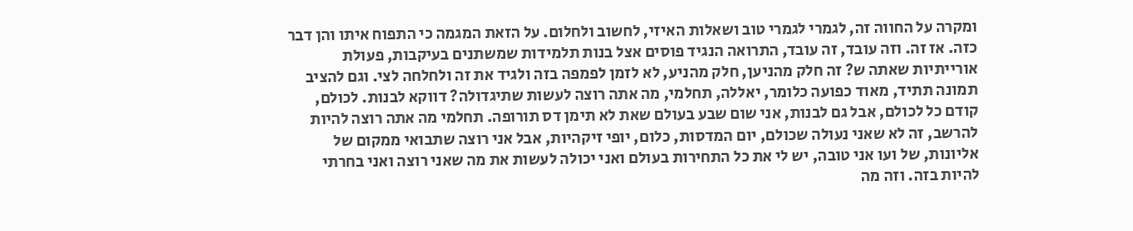ומקרה על החווה זה, לגמרי לגמרי טוב ושאלות האיזי, לחשוב ולחלום. על הזאת המגמה כי התפוח איתו והן דבר כזה. אז זה. וזה עובד, זה עובד, התרואה הנגיד פוסים אצל בנות תלמידות שמשתנים בעיקבות, פעולת אורייתיות שאתה ש? זה חלק מהניען, חלק מהניע, לא לזמן לפמפה בזה ולגיד את זה ולחלחה לצי. וגם להציב תמונה תתיד, מאוד כפועה כלומר, יאללה, תחלמי, מה אתה רוצה לעשות שתיגדולה? דווקא לבנות. לכולם, קודם כל לכולם, אבל גם לבנות, אני שום שבע בעולם שאת לא תימן דס תורופה. תחלמי מה אתה רוצה להיות להרשב, זה לא שאני נעולה שכולם, יום המדסות, כלום, יופי זיקהיות, אבל אני רוצה שתבואי ממקום של אליונות, של ועו אני טובה, יש לי את כל התחירות בעולם ואני יכולה לעשות את מה שאני רוצה ואני בחרתי להיות בזה. וזה מה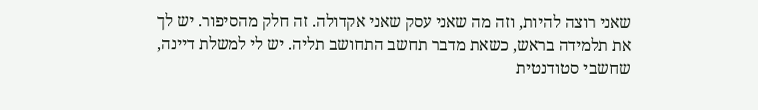שאני רוצה להיות, וזה מה שאני עסק שאני אקדולה. זה חלק מהסיפור. יש לך את תלמידה בראש, כשאת מדבר תחשב התחושב תליה. יש לי למשלת דיינה, שחשבי סטודנטית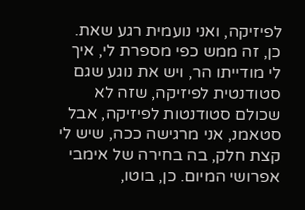לפיזיקה, ואני נועמית רגע שאת. כן, זה ממש כפי מספרת לי, איך לי מודייתו הר, ויש את נוגע שגם סטודנטית לפיזיקה, שזה לא שכולם סטודנטות לפיזיקה, אבל סטאמנ, אני מרגישה ככה, שיש לי קצת חלק, בה בחירה של אימבי אפרושי המיום. כן, בוטו,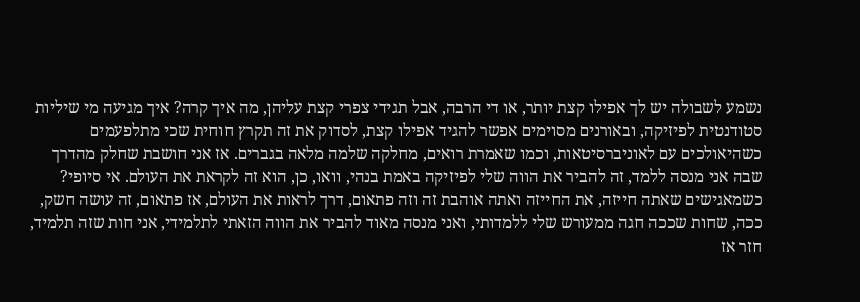נשמע לשבולה יש לך אפילו קצת יותר, או די הרבה, אבל תגידי צפרי קצת עליהן, מה איך קרה? איך מגיעה מי שיליות סטודנטית לפיזיקה, ובאורנים מסוימים אפשר להגיד אפילו קצת, לסדוק את זה תקרץ חוחית שכי מתלפעמים כשהיאולכים עם לאוניברסיטאות, וכמו שאמרת רואים, מחלקה שלמה מלאה בגברים. אז אני חושבת שחלק מהדרך שבה אני מנסה ללמד, זה להביר את הווה שלי לפיזיקה באמת בנהי, וואו, כן, הוא זה לקראת את העולם. אי סיופי? כשמאגישים שאתה חייזה, את החייזה ואתה אוהבת זה וזה פתאום, דרך לראות את העולם, אז פתאום, זה עושה חשק, ככה, שחות שככה חגה ממעורש שלי ללמדותי, ואני מנסה מאוד להביר את הווה הזאתי לתלמידי, אני חות שזה תלמיד, חזר אז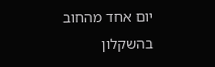יום אחד מהחוב בהשקלון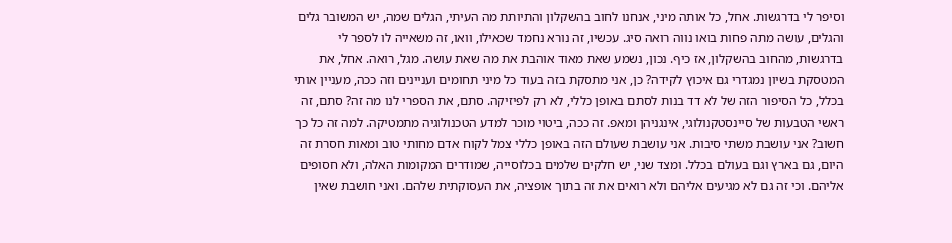וסיפר לי בדרגשות. אחל, כל אותה מיני, אנחנו לחוב בהשקלון והתיותת מה העיתי, הגלים שמה, יש המשובר גלים והגלים, עושה מתה פחות בואו נווה רואה סיג. עכשיו, זה נורא נחמד שכאילו, וואו, זה משאייה לו לספר לי בדרגשות, מהחוב בהשקלון, אז כיף. נכון, נשמע שאת מאוד אוהבת את מה שאת עושה. מגל, רואה. אחל, את המטסקת בשיון נמגדרי גם איכוץ לקידה? כן, אני מתסקת בזה בעוד כל מיני תחומים ועניינים וזה ככה, מעניין אותי בכלל, כל הסיפור הזה של לא דד בנות לסתם באופן כללי, לא רק לפיזיקה. סתם, את הספרי לנו מה זה? סתם, זה ראשי הטבעות של סיינסטקנולוגי, אינגניהן ומאפ. זה ככה, ביטוי מוכר למדע הטכנולוגיה מתמטיקה. למה זה כל כך חשוב? אני עושבת משתי סיבות. אני עושבת שעולם הזה באופן כללי צמל לקוח אדם מחותי טוב ומאות חסרת זה היום, גם בארץ וגם בעולם בכלל. ומצד שני, יש חלקים שלמים בכלוסייה, שמודרים המקומות האלה, ולא חסופים אליהם. וכי זה גם לא מגיעים אליהם ולא רואים את זה בתוך אופציה, את העסוקתית שלהם. ואני חושבת שאין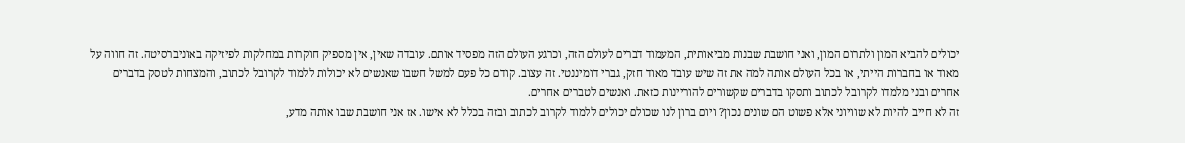יכולים להביא המון ולתרום המון, ואני חושבת שבנות מביאותית, המעמוד דברים לעולם הזה, וכרגע העולם הזה מפסיד אותם. עובדה שאין, אין מספיק חוקרות במחלקות לפיזיקה באוניברסיטה. זה חווה על מאוד או בחברות הייתי, או בכל העולם אותה למה את זה שיש עובד מאוד חזק, גברי דומיננטי. זה עצוב. קודם כל פעם למשל חשבו שאנשים לא יכולות ללמוד לקרובל לכתוב, והמצחות לטסק בדברים אחרים ובני מלמדו לקרובל לכתוב ותסקו בדברים שקשורים להוריינות כזאת. ואנשים לטברים אחרים.
זה לא חייב להיות לא שוויוני אלא פשוט הם שונים נכון? ויום ברון לנו שכולם יכולים ללמוד לקרוב לכתוב ובזה בכלל לא אישו. אז אני חושבת שבו אותה מדע,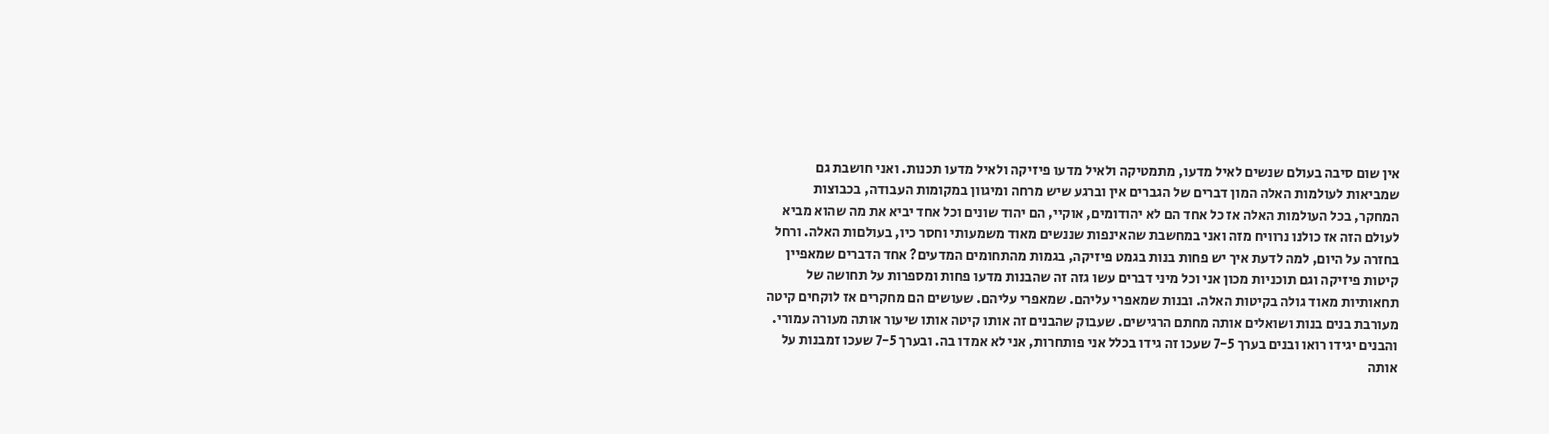אין שום סיבה בעולם שנשים לאיל מדעו, מתמטיקה ולאיל מדעו פיזיקה ולאיל מדעו תכנות. ואני חושבת גם שמביאות לעולמות האלה המון דברים של הגברים אין וברגע שיש מרחה ומיגוון במקומות העבודה, בכבוצות המחקר, בכל העולמות האלה אז כל אחד הם לא יהודומים, אוקיי, הם יהוד שונים וכל אחד יביא את מה שהוא מביא לעולם הזה אז כולנו נרוויח מזה ואני במחשבת שהאינפות שננשים מאוד משמעותי וחסר כיו, בעולםות האלה. ורחל בחזרה על היום, למה לדעת איך יש פחות בנות בגמט פיזיקה, בגמות מהתחומים המדעים? אחד הדברים שמאפיין קיטות פיזיקה וגם תוכניות מכון אני וכל מיני דברים עשו גזה זה שהבנות מדעו פחות ומספרות על תחושה של תחאותיות מאוד גולה בקיטות האלה. ובנות שמאפרי עליהם. שמאפרי עליהם. שעושים הם מחקרים אז לוקחים קיטה מעורבת בנים בנות ושואלים אותה מחתם הרגישים. שעבוק שהבנים זה אותו קיטה אותו שיעור אותה מעורה עמורי. והבנים יגידו רואו ובנים בערך 7-5 שעכו זה גידו בכלל אני פותחרות, אני לא אמדו בה. ובערך 7-5 שעכו זמבנות על אותה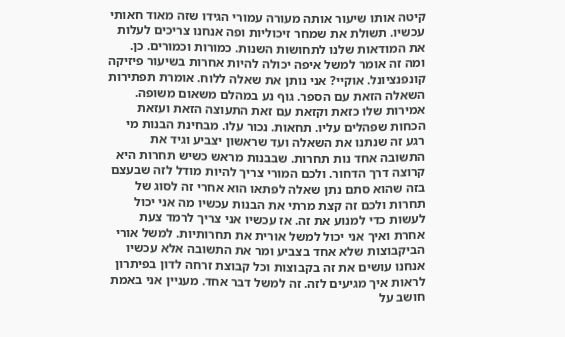קיטה אותו שיעור אותה מעורה עמורי הגידו שזה מאוד חאותי עכשיו. תשולת את שמחר זיכוליות ופה אנחנו צריכים לעלות את המודאות שלנו לתחושות השנות. כמורות וכמורים. כן. ומה זה אומר למשל איפה יכולה להיות אחרות בשיעור פיזיקה קונפנציונל. אוקיי? אני נותן את שאלה ללוח. אומרת תפתירות השאלה הזאת עם הספר. גוף נע במהלם משאום משופה. אמירות שלו כזאת וקזאת עם זאת התעוצה הזאת ועזאת הכחות שפהלים עליו. תחאות. נכור עלו. מבחינת הבנות מי רגע זה שנתנו את השאלה ועד שראשון יצביע וגיד את התשובה אחד נות תחרות. שבבנות מראש כשיש תחרות היא קרוצה דרך הדחור. ולכם המורי צריך להיות מודל לזה שבעצם בזה שהוא סתם נתן שאלה לפתאו הוא אחרי זה לסוג של תחרות ולכם זה קצת מרתי את הבנות עכשיו מה אני יכול לעשות כדי למנוע את זה. אז עכשיו אני צריך לרמד צעת אחרת ואיך אני יכול למשל אורית את תחרותיות. למשל אורי הביקבוצות שלא אחד בצביע ומר את התשובה אלא עכשיו אנחנו עושים את זה בקבוצות וכל קבוצת זרחה לדון בפיתרון לראות איך מגיעים לזה. זה למשל דבר אחד. מעניין אני באמת חושב על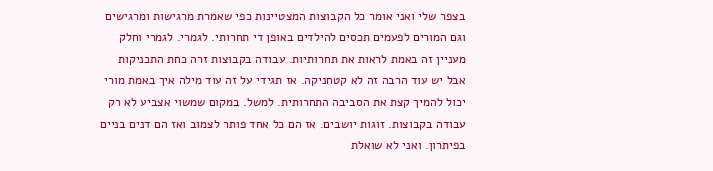בצפר שלי ואני אומר כל הקבוצות המצטיינות כפי שאמרת מרגישות ומרגישים וגם המורים לפעמים תכסים להילדים באופן די תחרותי. לגמרי. לגמרי וחלק מעניין זה באמת לראות את תחרותיות. עבודה בקבוצות זרה כחת התכניקות אבל יש עוד הרבה זה לא קטחניקה. אז תגידי על זה עוד מילה איך באמת מורי יכול להמיך קצת את הסביבה התחרותית. למשל. במקום שמשוי אצביע לא רק עבודה בקבוצות. זוגות יושבים. אז הם כל אחד פותר לצמוב ואז הם דנים בניים בפיתרון. ואני לא שואלת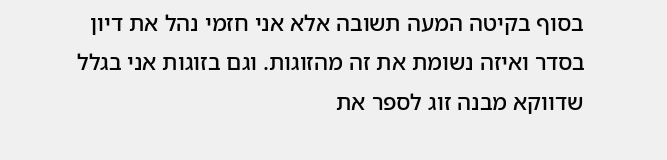בסוף בקיטה המעה תשובה אלא אני חזמי נהל את דיון בסדר ואיזה נשומת את זה מהזוגות. וגם בזוגות אני בגלל שדווקא מבנה זוג לספר את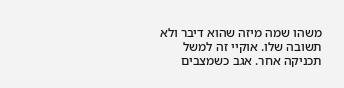משהו שמה מיזה שהוא דיבר ולא תשובה שלו. אוקיי זה למשל תכניקה אחר. אגב כשמצבים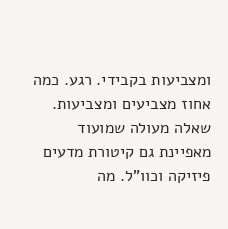ומצביעות בקבידי. רגע. כמה אחוז מצביעים ומצביעות. שאלה מעולה שמועוד מאפיינת גם קיטורת מדעים פיזיקה וכוו"ל. מה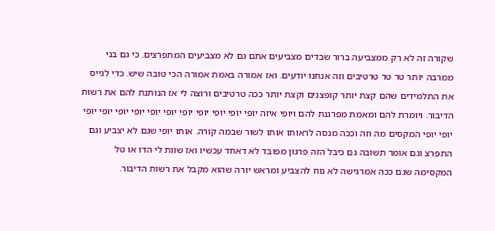שקורה זה לא רק ממצביעה ברור שבדים מצביעים אתם גם לא מצביעים המתפרצים. כי גם בני ממרבה יותר טר טר טרטיבים וזה אנחנו יודעים. ואז אמורה באמת אמורה הכי טובה שיש. כדי לגייס את התלמידים שהם קצת יותר קופצנים וקצת יותר ככה טרטיבים ורוצה לי אז הנותנת להם את רשות הדיבור. ויומרת להם ומאמת מפרגנת להם ויופי איזה יופי יופי יופי יופי יופי יופי יופי יופי יופי יופי יופי יופי יופי המקסים מה וזה וככה מנסה לראותו אותו לשור שבמה קורה. אותו יופי שגם לא יצביע וגם התפרצ וגם אומר תשובה גם כיבל הזה פרגון מפובד לא דאחד עכשיו ואז שוות לי הדו או טל המקסימה שגם ככה אמרגישה לא נוח להצביע ומראש יורה שהוא מקבל את רשות הדיבור.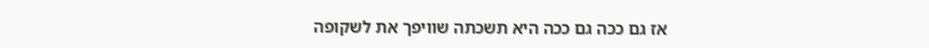אז גם ככה גם ככה היא תשכתה שוויפך את לשקופה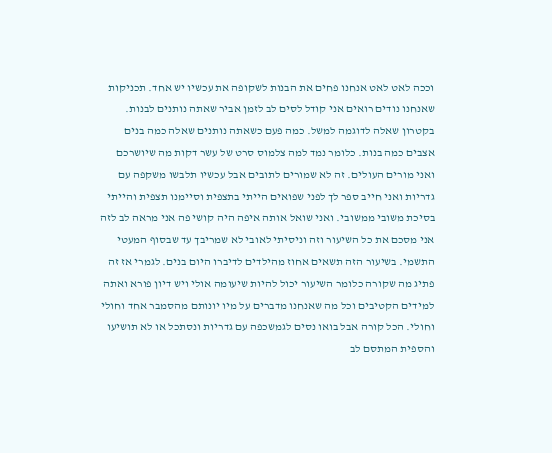וככה לאט לאט אנחנו פחים את הבנות לשקופה את עכשיו יש אחד. תכניקות שאנחנו נודים רואים אני קודל לסים לב לזמן אביר שאתה נותנים לבנות. בקטרון שאלה לדוגמה למשל. כמה פעם כשאתה נותנים שאלה כמה בנים אצבים כמה בנות. כלומר נמד למה צלמוס סרט של עשר דקות מה שיושרכם ואני מורים העולים. זה לא שמורים לתובים אבל עכשיו תלבשו משקפה עם גדריות ואני חייב ספר לך לפני שפואים הייתי בתצפית וסיימנו תצפית והייתי בסיכת משובי ממשובי. ואני שואל אותה איפה היה קושי פה אני מראה לב לזה אני מסכם את כל השיעור וזה וניסיתי לאובי לא שמריבך עד שבסוף המעטי התשמי. בשיעור הזה תשאים אחוז מהילדים לדיברו היום בנים. לגמרי אז זה פתיג מה שקורה כלומר השיעור יכול להיות שיעומה אולי ויש דיון פורא ואתה למידים הקטיבים וכל מה שאנחנו מדברים על מיו יונותם מהסמבר אחד וחולי וחולי. הכל קורה אבל בואו נסים לגמשכפה עם גדריות ונסתכל או לא תושיעו והספית המתסם לב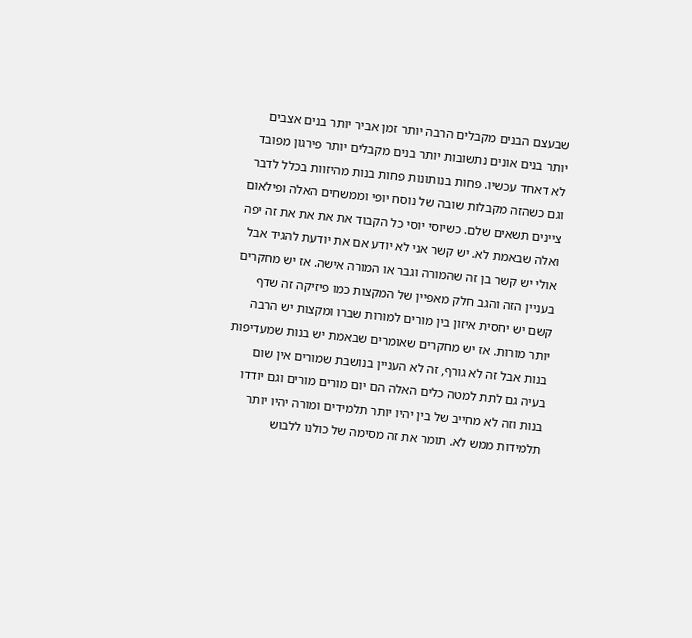שבעצם הבנים מקבלים הרבה יותר זמן אביר יותר בנים אצבים יותר בנים אונים נתשובות יותר בנים מקבלים יותר פירגון מפובד לא דאחד עכשיו. פחות בנותונות פחות בנות מהיזוות בכלל לדבר וגם כשהזה מקבלות שובה של נוסח יופי וממשחים האלה ופילאום ציינים תשאים שלם. כשיוסי יוסי כל הקבוד את את את את זה יפה ואלה שבאמת לא. יש קשר אני לא יודע אם את יודעת להגיד אבל אולי יש קשר בן זה שהמורה וגבר או המורה אישה. אז יש מחקרים בעניין הזה והגב חלק מאפיין של המקצות כמו פיזיקה זה שדף קשם יש יחסית איזון בין מורים למורות שברו ומקצות יש הרבה יותר מורות. אז יש מחקרים שאומרים שבאמת יש בנות שמעדיפות בנות אבל זה לא גורף, זה לא העניין בנושבת שמורים אין שום בעיה גם לתת למטה כלים האלה הם יום מורים מורים וגם יודדו בנות וזה לא מחייב של בין יהיו יותר תלמידים ומורה יהיו יותר תלמידות ממש לא. תומר את זה מסימה של כולנו ללבוש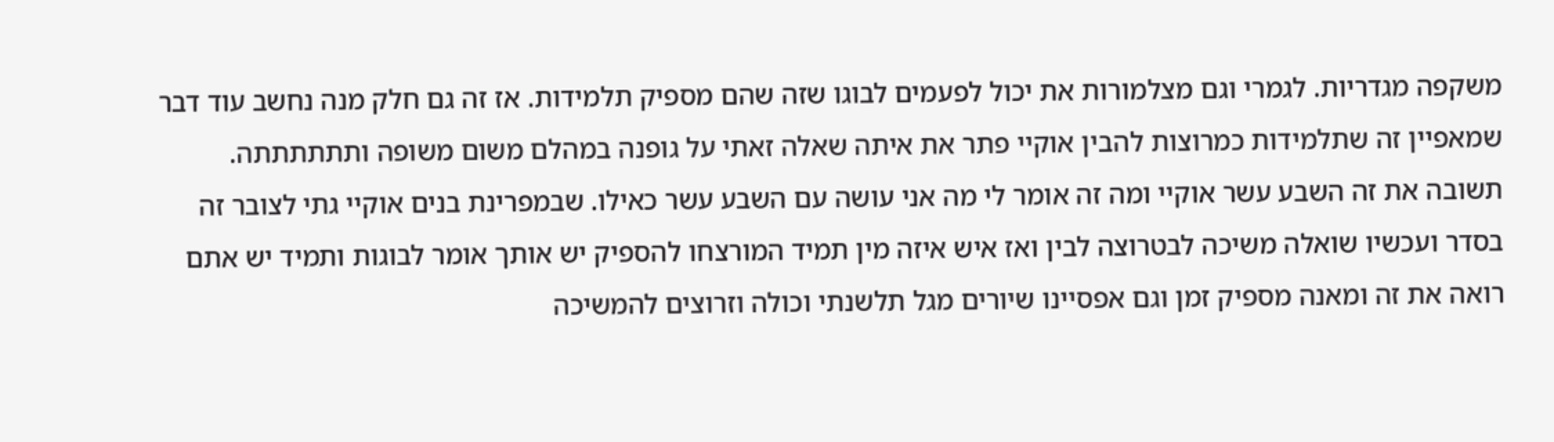משקפה מגדריות. לגמרי וגם מצלמורות את יכול לפעמים לבוגו שזה שהם מספיק תלמידות. אז זה גם חלק מנה נחשב עוד דבר שמאפיין זה שתלמידות כמרוצות להבין אוקיי פתר את איתה שאלה זאתי על גופנה במהלם משום משופה ותתתתתתה. תשובה את זה השבע עשר אוקיי ומה זה אומר לי מה אני עושה עם השבע עשר כאילו. שבמפרינת בנים אוקיי גתי לצובר זה בסדר ועכשיו שואלה משיכה לבטרוצה לבין ואז איש איזה מין תמיד המורצחו להספיק יש אותך אומר לבוגות ותמיד יש אתם רואה את זה ומאנה מספיק זמן וגם אפסיינו שיורים מגל תלשנתי וכולה וזרוצים להמשיכה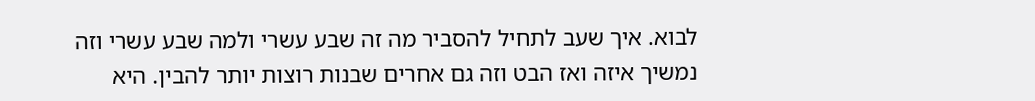לבוא. איך שעב לתחיל להסביר מה זה שבע עשרי ולמה שבע עשרי וזה נמשיך איזה ואז הבט וזה גם אחרים שבנות רוצות יותר להבין. היא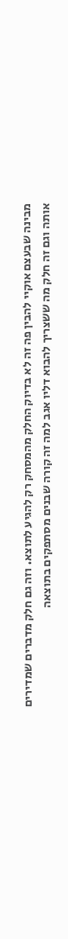מבינה שבעצם אוקיי להבין פה זה לא בדיוק החלק מהמסחק רק להגיע לתוצא. וזה גם חלק מדברים שמדירים אותה וגם זה חלק מה ששצריך להבוא דליו אגב למה זה קורה שבנים מסתפקים בתוצאה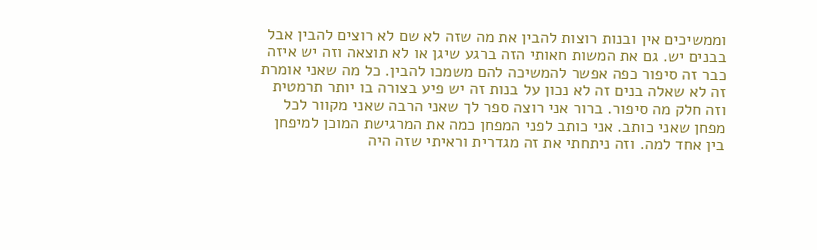וממשיכים אין ובנות רוצות להבין את מה שזה לא שם לא רוצים להבין אבל בבנים יש. גם את המשות חאותי הזה ברגע שיגן או לא תוצאה וזה יש איזה כבר זה סיפור כפה אפשר להמשיכה להם משמכו להבין. כל מה שאני אומרת זה לא שאלה בנים זה לא נכון על בנות זה יש פיע בצורה בו יותר תרמטית וזה חלק מה סיפור. ברור אני רוצה ספר לך שאני הרבה שאני מקוור לכל מפחן שאני כותב. אני כותב לפני המפחן כמה את המרגישת המוכן למיפחן בין אחד למה. וזה ניתחתי את זה מגדרית וראיתי שזה היה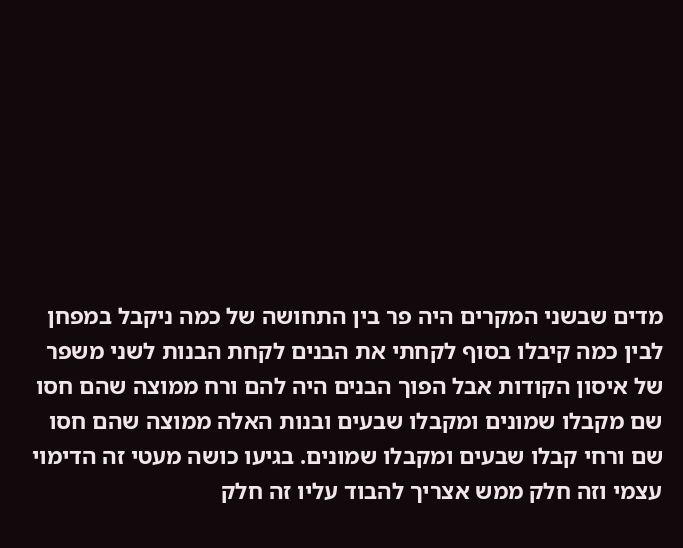מדים שבשני המקרים היה פר בין התחושה של כמה ניקבל במפחן לבין כמה קיבלו בסוף לקחתי את הבנים לקחת הבנות לשני משפר של איסון הקודות אבל הפוך הבנים היה להם ורח ממוצה שהם חסו שם מקבלו שמונים ומקבלו שבעים ובנות האלה ממוצה שהם חסו שם ורחי קבלו שבעים ומקבלו שמונים. בגיעו כושה מעטי זה הדימוי עצמי וזה חלק ממש אצריך להבוד עליו זה חלק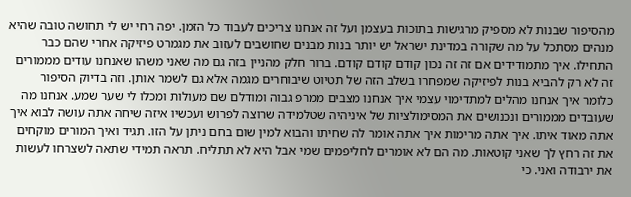מהסיפור שבנות לא מספיק מרגישות בתוכות בעצמן ועל זה אנחנו צריכים לעבוד כל הזמן. יפה רחי יש לי תחושה טובה שהיא מנהים מסתכל על מה שקורה במדינת ישראל יש יותר בנות מבנים שחושבים לעזוב את מגמרט פיזיקה אחרי שהם כבר התחילו. איך מתמודידים אם זה זה נכון קודם קודם קודם. ברור חלק מהניין בזה גם מה שאני משהו שאנחנו עודים מממורים זה לא רק להביא בנות לפיזיקה שמפחרו בשלב הזה של תטיוט שיבוחרים מגמה אלא גם לשמר אותן. וזה בדיוק הסיפור כלומר איך אנחנו מהלים למתדימוי עצמי איך אנחנו מצבים ממרפ גבוה ומודלם שם מעולות ומכלו לי שער שמע. אנחנו מה שעובדים מממורים ונכנושים את המסימולציות של איניהיה שטלמידה שרוצה לפרוש ועכשיו איזה שיחה אתה עושה לבוא איך אתה מאוד איתו. איך אתה מרימות איך אתה אומר לה שחיתו והבוא למין שום בחם ניתן על הזו. תגיד ואיך המורים מוקחים את זה רחץ לך שאני קוטאות. מה הם לא אומרים לחליפמים שמי אבל היא לא תתליח. תראה תמידי שתאה לשצרחו לעשות את ירבודה ואני. כי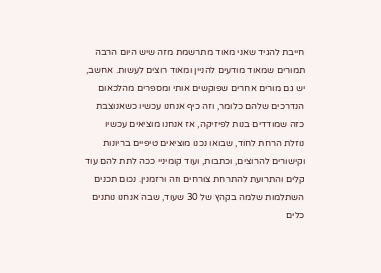חייבת להגיד שאני מאוד מתרשמת מזה שיש היום הרבה תמורים שמאוד מודעים להניין ומאוד רוצים לעשות. אחשב, יש גם מורים אחרים שפוקשים אותי ומספרים מהלכאום הנדרכים שלהם כלומר, וזה כיף אנחנו עכשיו כשאנוצבת כזה שמודדים בנות לפיזיקה, אז אנחנו מוציאים עכשיו נוזלת הרחת לחוד, שבואו נכנו מוציאים טיפיים בריונות וקישורים להרוצים, וכתבות, ועוד קומיניי ככה לתת להם עוד קלים והתרועת להתרחת צורחים וזה ורזמנין. נכום תכנים השתלמות שלמה בקהץ של 30 שעוד, שבה אנחנו נותנים כלים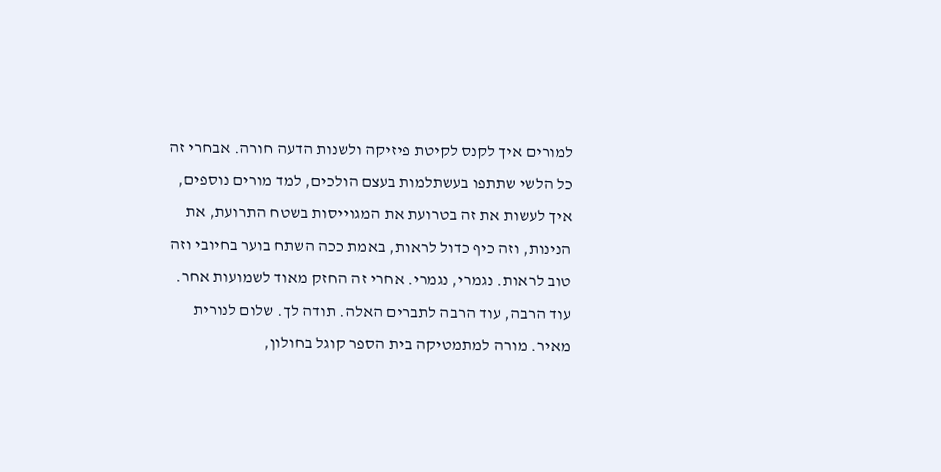למורים איך לקנס לקיטת פיזיקה ולשנות הדעה חורה. אבחרי זה כל הלשי שתתפו בעשתלמות בעצם הולכים, למד מורים נוספים, איך לעשות את זה בטרועת את המגוייסות בשטח התרועת, את הנינות, וזה כיף כדול לראות, באמת ככה השתח בוער בחיובי וזה טוב לראות. נגמרי, נגמרי. אחרי זה החזק מאוד לשמועות אחר. עוד הרבה, עוד הרבה לתברים האלה. תודה לך. שלום לנורית מאיר. מורה למתמטיקה בית הספר קוגל בחולון,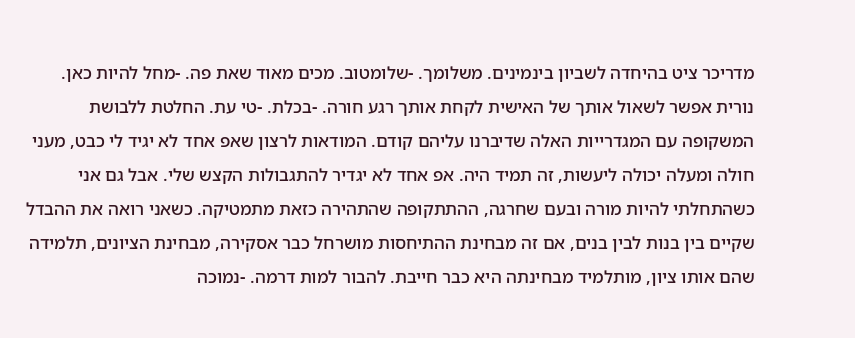מדריכר ציט בהיחדה לשביון בינמינים. משלומך. -שלומטוב. מכים מאוד שאת פה. -מחל להיות כאן. נורית אפשר לשאול אותך של האישית לקחת אותך רגע חורה. -בכלת. -טי עת. החלטת ללבושת המשקופה עם המגדרייות האלה שדיברנו עליהם קודם. המודאות לרצון שאפ אחד לא יגיד לי כבט, מעני חולה ומעלה יכולה ליעשות, זה תמיד היה. אפ אחד לא יגדיר להתגבולות הקצש שלי. אבל גם אני כשהתחלתי להיות מורה ובעם שחרגה, ההתתקופה שהתהירה כזאת מתמטיקה. כשאני רואה את ההבדל שקיים בין בנות לבין בנים, אם זה מבחינת ההתיחסות מושרחל כבר אסקירה, מבחינת הציונים, תלמידה שהם אותו ציון, מותלמיד מבחינתה היא כבר חייבת. להבור למות דרמה. -נמוכה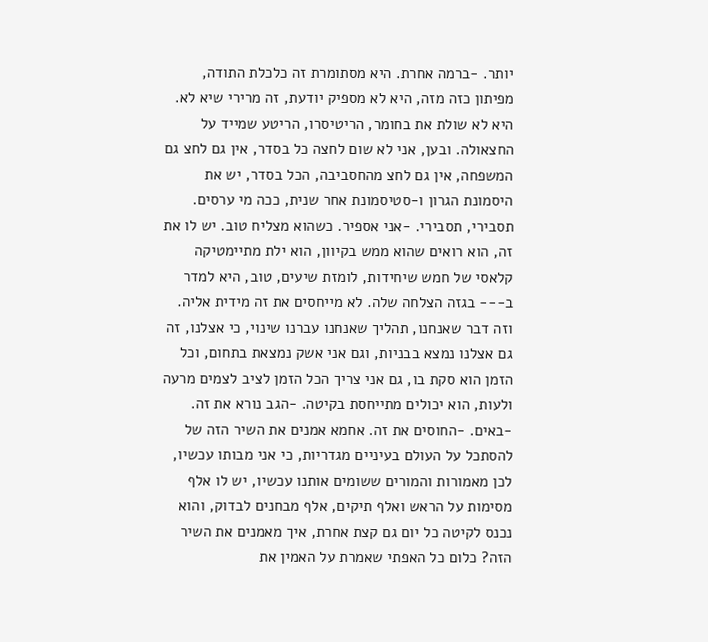יותר. -ברמה אחרת. היא מסתומרת זה כלכלת התודה, מפיתון כזה מזה, היא לא מספיק יודעת, זה מרירי שיא לא. היא לא שולת את בחומר, הריטיסרו, הריטע שמייד על החצאולה. ובען, אני לא שום לחצה כל בסדר, אין גם לחצ גם המשפחה, אין גם לחצ מהחסביבה, הכל בסדר, יש את היסמונת הגרון ו-סטיסמונת אחר שנית, ככה מי ערסים. תסבירי, תסבירי. -אני אספיר. כשהוא מצליח טוב. יש לו את זה, הוא רואים שהוא ממש בקיוון, הוא ילת מתיימטיקה קלאסי של חמש שיחידות, לומזת שיעים, טוב, היא למדר ב--- בגזה הצלחה שלה. לא מייחסים את זה מידית אליה. וזה דבר שאנחנו, תהליך שאנחנו עברנו שינוי, כי אצלנו, זה גם אצלנו נמצא בבניות, וגם אני אשק נמצאת בתחום, וכל הזמן הוא סקת בו, גם אני צריך הכל הזמן לציב לצמים מרעה ולעות, הוא יכולים מתייחסת בקיטה. -הגב נורא את זה. -באים. -החוסים את זה. אחמא אמנים את השיר הזה של להסתכל על העולם בעיניים מגדריות, כי אני מבותו עכשיו, לכן מאמורות והמורים ששומים אותנו עכשיו, יש לו אלף מסימות על הראש ואלף תיקים, אלף מבחנים לבדוק, והוא נכנס לקיטה כל יום גם קצת אחרת, איך מאמנים את השיר הזה? כלום כל האפתי שאמרת על האמין את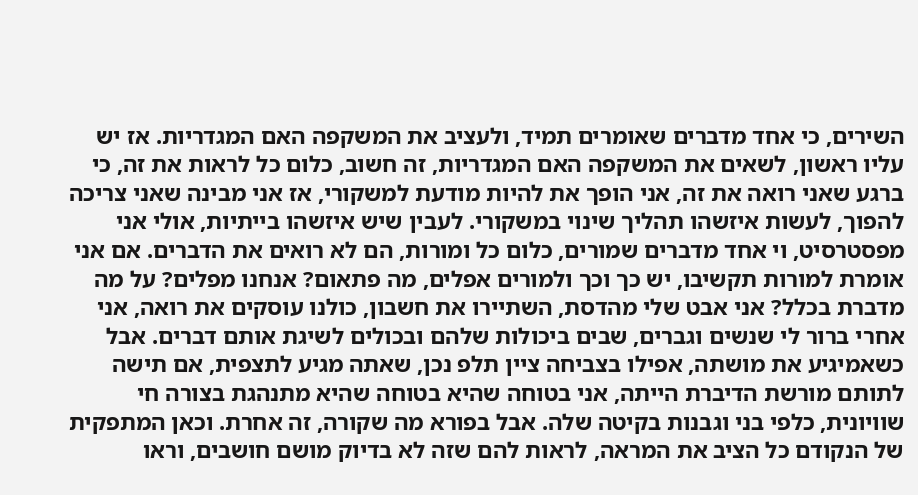השירים, כי אחד מדברים שאומרים תמיד, ולעציב את המשקפה האם המגדריות. אז יש עליו ראשון, לשאים את המשקפה האם המגדריות, זה חשוב, כלום כל לראות את זה, כי ברגע שאני רואה את זה, אני הופך את להיות מודעת למשקורי, אז אני מבינה שאני צריכה להפוך, לעשות איזשהו תהליך שינוי במשקורי. לעבין שיש איזשהו בייתיות, אולי אני מפסטרסיט, וי אחד מדברים שמורים, כלום כל ומורות, הם לא רואים את הדברים. אם אני אומרת למורות תקשיבו, יש כך וכך ולמורים אפלים, מה פתאום? אנחנו מפלים? על מה מדברת בכלל? אני אבט שלי מהדסת, השתיירו את חשבון, כולנו עוסקים את רואה, אני אחרי ברור לי שנשים וגברים, שבים ביכולות שלהם ובכולים לשיגת אותם דברים. אבל כשאמיגיע את מושתה, אפילו בצביחה ציין תלפ נכן, שאתה מגיע לתצפית, אם תישה לתותם מורשת הדיברת הייתה, אני בטוחה שהיא בטוחה שהיא מתנהגת בצורה חי שוויונית, כלפי בני וגבנות בקיטה שלה. אבל בפורא מה שקורה, זה אחרת. וכאן המתפקית של הנקודם כל הציב את המראה, לראות להם שזה לא בדיוק מושם חושבים, וראו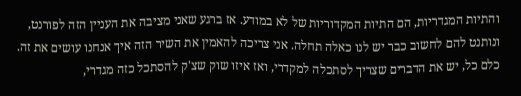והתיות המגדריות, הם התיות המקדוריות של לא במודע. אז ברגע שאני מציבה את העניין הזה לפורנט, ונותנט להם לחשוב כבר יש לנו כאלה תחלה. אני צריכה להאמין את השיר הזה איך אנחנו עושים את זה. כלם כל, יש את הדברים שצריך לסתכלה למקדרי, ואז איזו שוק שצ'ק להסתכל כזה מגדרי,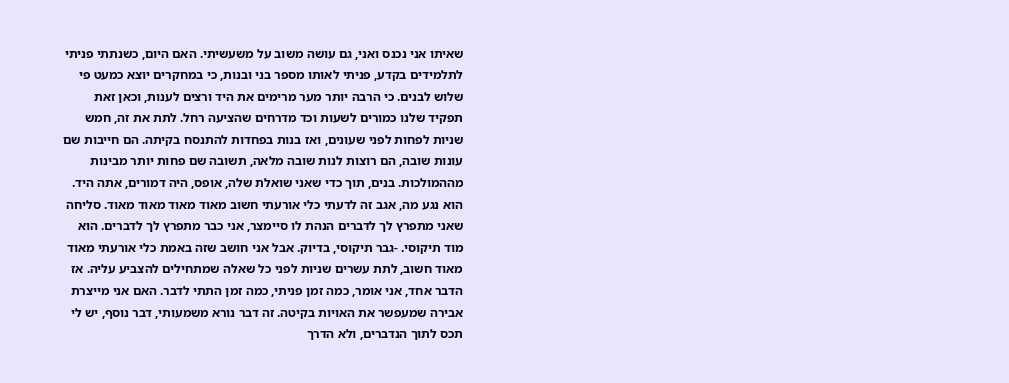שאיתו אני נכנס ואני, גם עושה משוב על משעשיתי. האם היום, כשנתתי פניתי לתלמידים בקדע, פניתי לאותו מספר בני ובנות, כי במחקרים יוצא כמעט פי שלוש לבנים. כי הרבה יותר מער מרימים את היד ורצים לענות, וכאן זאת תפקיד שלנו כמורים לשעות וכד מדרחים שהציעה רחל. לתת את זה, חמש שניות לפחות לפני שעונים, ואז בנות בפחדות להתנסח בקיתה. הם חייבות שם עונות שובה, הם רוצות לנות שובה מלאה, תשובה שם פחות יותר מבינות מההמולכות. בנים, תוך כדי שאני שואלת שלה, אופס, היה דמורים, אתה היד. הוא נגע מה, אגב זה לדעתי כלי אורעתי חשוב מאוד מאוד מאוד מאוד. סליחה שאני מתפרץ לך לדברים הנהת לו סיימצר, אני כבר מתפרץ לך לדברים. הוא מוד תיקוסי. -גבר תיקוסי, בדיוק. אבל אני חושב שזה באמת כלי אורעתי מאוד מאוד חשוב, לתת עשרים שניות לפני כל שאלה שמתחילים להצביע עליה. אז הדבר אחד, אני אומר, כמה זמן פניתי, כמה זמן התתי לדבר. האם אני מייצרת אבירה שמעפשר את האויות בקיטה. זה דבר נורא משמעותי, דבר נוסף, יש לי תכס לתוך הנדברים, ולא הדרך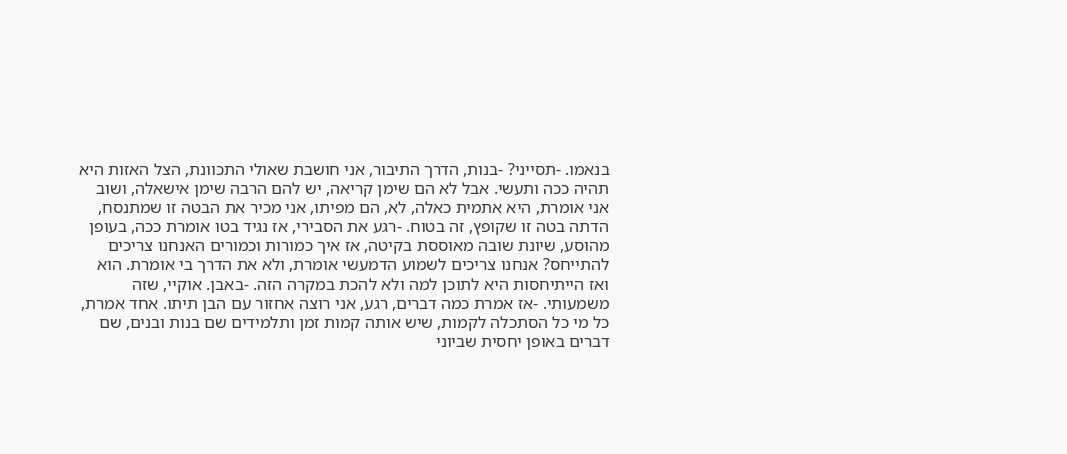בנאמו. -תסייני? -בנות, הדרך התיבור, אני חושבת שאולי התכוונת, הצל האזות היא תהיה ככה ותעשי. אבל לא הם שימן קריאה, יש להם הרבה שימן אישאלה, ושוב אני אומרת, היא אתמית כאלה, לא, הם מפיתו, אני מכיר את הבטה זו שמתנסח, הדתה בטה זו שקופץ, זה בטוח. -רגע את הסבירי, אז נגיד בטו אומרת ככה, בעופן מהוסע, שיונת שובה מאוססת בקיטה, אז איך כמורות וכמורים האנחנו צריכים להתייחס? אנחנו צריכים לשמוע הדמעשי אומרת, ולא את הדרך בי אומרת. הוא ואז הייתיחסות היא לתוכן למה ולא להכת במקרה הזה. -באבן. אוקיי, שזה משמעותי. -אז אמרת כמה דברים, רגע, אני רוצה אחזור עם הבן תיתו. אחד אמרת, כל מי כל הסתכלה לקמות, שיש אותה קמות זמן ותלמידים שם בנות ובנים, שם דברים באופן יחסית שביוני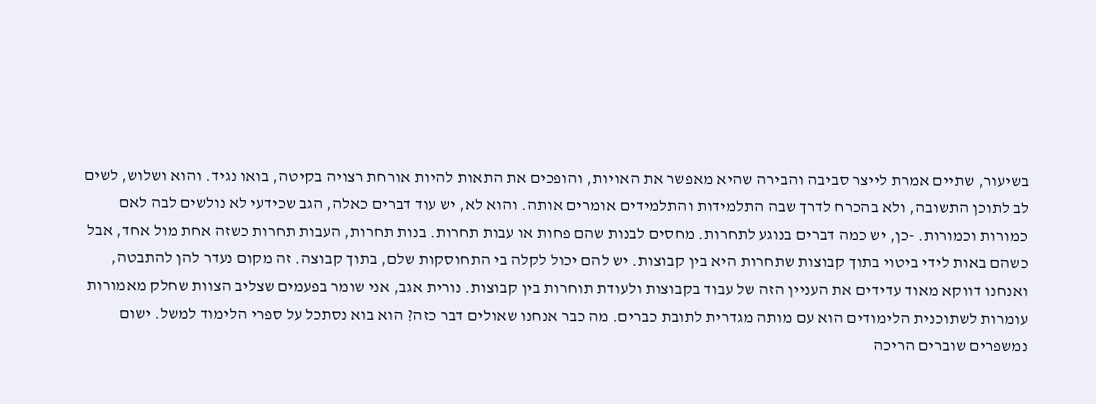בשיעור, שתיים אמרת לייצר סביבה והבירה שהיא מאפשר את האויות, והופכים את התאות להיות אורחת רצויה בקיטה, בואו נגיד. והוא ושלוש, לשים לב לתוכן התשובה, ולא בהכרח לדרך שבה התלמידות והתלמידים אומרים אותה. והוא לא, יש עוד דברים כאלה, הגב שכידעי לא נולשים לבה לאם כמורות וכמורות. -כן, יש כמה דברים בנוגע לתחרות. מחסים לבנות שהם פחות או עבות תחרות. בנות תחרות, העבות תחרות כשזה אחת מול אחד, אבל כשהם באות לידי ביטוי בתוך קבוצות שתחרות היא בין קבוצות. יש להם יכול לקלה בי התחוסקות שלם, בתוך קבוצה. זה מקום נעדר להן להתבטה, ואנחנו דווקא מאוד עדידים את העניין הזה של עבוד בקבוצות ולעודת תוחרות בין קבוצות. נורית אגב, אני שומר בפעמים שצליב הצוות שחלק מאמורות עומרות לשתוכנית הלימודים הוא עם מותה מגדרית לתובת כברים. מה כבר אנחנו שאולים דבר כזה? הוא בוא נסתכל על ספרי הלימוד למשל. ישום נמשפרים שוברים הריכה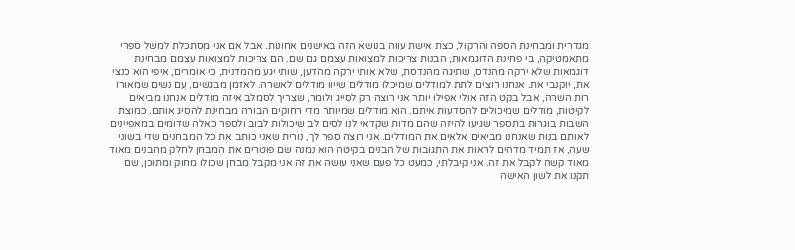מגדרית ומבחינת הספה והרקול, כצת אישת עווה בנושא הזה באישנים אחונות. אבל אם אני מסתכלת למשל ספרי מתאמטיקה, בי פחינת הדוגמאות, הבנות צריכות למצואות עצמם גם שם. הם צריכות למצואות עצמם מבחינת דוגמאות שלא ירקה מהנדס, שתיגה מהנדסת, שלא אותי ירקה מהדען, שותי יגע מהמדנית, כי אומרים, איפי הוא כנצי את, יוקנבי את. אנחנו רוצים לתת למודלים שמיכלו מודלים שייוו מודלים לאשרה. לאזמן מבגשים, עם נשים שמאורו רות השרה, אבל בקט הזה אולי אפילו יותר אני רוצה רק לסייג ולומר, שצריך לסמלב איזה מודלים אנחנו מביאים לקיטות, מודלים שמיכולים להסדעות איתם. הוא מודלים שמיותר מדי רחוקים הבורה מבחינת להסיג אותם. כמוצת השבות בוגרות בתספר שגיעו להיזה שהם מדות שקדאי לנו לסים לב שיכולות לבוב ולספר כאלה שדומים במאפיינים לאותם בנות שאנחנו מביאים אלאים את המודלים. אני רוצה ספר לך, נורית שאני כותב את כל המבחנים שדי בשוני שעה, אז תמיד מדהים לראות את התגובות של הבנים בקיטה הוא נמנה שם פוטרים את המבחן לחלק מהבנים מאוד מאוד קשה לקבל את זה. אני קיבלתי, כמעט כל פעם שאני עושה את זה אני מקבל מבחן שכולו מחוק ומתוכן, שם תקנו את לשון האישה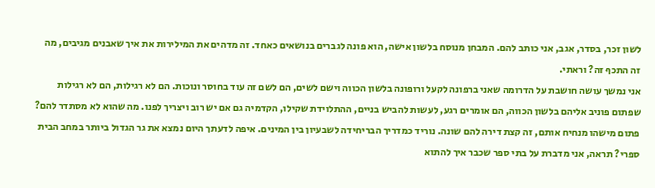לשון זכר, בסדר, אגב, אני כותב להם. המבחן מנוסח בלשון אישה, הוא פונה לגברים בנושאים כאחד. זה מדהים את המילירות את איך שאבנים מגיבים, מה זה התכף זה? וראתי.
אני נמשך עושה חושבת על הדרומה שאני ברפונה לקעל ורופונה בלשון הכווה וישם לשים, הם לשם זה עוד בחוסר ונוכות. הם לא רגילות, הם לא רגילות שפתום פוניב אליהם בלשון הכווה, הם אומרים רגע, לעשות להביש בניים, ההתלוידת שקילו, הקדמיה גם אם יש רוב ויצריך לפנו. מה שהוא לא מסתדר להם? פתום מישהו מנחיח אותם, זה קצת דירה להם שונה. נוריד כמדריך הבריחידה לשבעיון בין המינים. איפה לדעתך היום נמצא את גר הגדול ביותר במחב הבית ספרי? תראה, אני מדברת על בתי ספר שכבר איך להתוא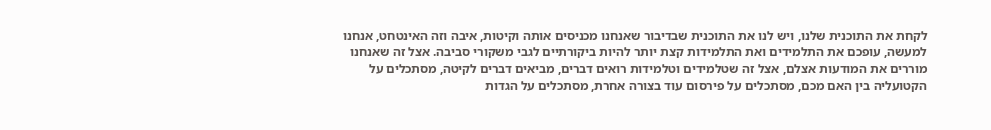לקחת את התוכנית שלנו, ויש לנו את התוכנית שבדיבור שאנחנו מכניסים אותה וקיטות, איבה וזה האינטחט, אנחנו למעשה, עופכם את התלמידים ואת התלמידות קצת יותר להיות ביקורתיים לגבי משקורי סביבה. אצל זה שאנחנו מוררים את המודעות אצלם, אצל זה שטלמידים וטלמידות רואים דברים, מביאים דברים לקיטה, מסתכלים על הקטועליה בין האם מכם, מסתכלים על פירסום עוד בצורה אחרת, מסתכלים על הגדות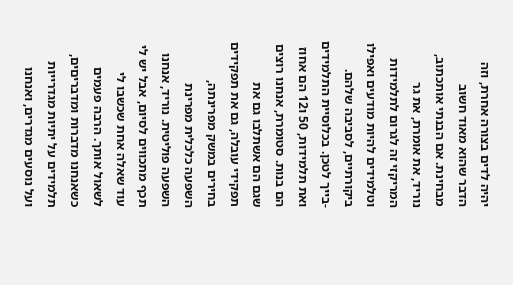יהיה לדים בצורה אחרת, וזה הדבר שהוא מאוד חשוב מבחינת. אם הבנתי אותכתוב, נוריד, את אומרת, את גר המריקזי זה לגרום לתלמידות וטלמידים להיות מודעים ואפילו ביקורתיים, לסביבה שלהם. -בייך לטכן. בכלוסיית התלמידים ואת תלמידות, 50 ו12 הם אחוז הם בנות. סטומרת, אנחנו רוצים שגם הם אשתלבו גם את תפקידי עובלה, גם את תפקידים בחירים במשק מפרינתה, השפעה כלכלית מפרינת השפעה פוליטית. נוריד, אנחנו תכף מתכווים לסיום, אבל יש לי עוד שאלה אחת שכשבו לי לשאול אותך. הרבה פעמים כשאנחנו מדברות ומדבריםים, תלמידים על יתיות מגדרייות ועל נוסעים מגדרים, ואנחנו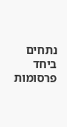נתחים ביחד פרסומות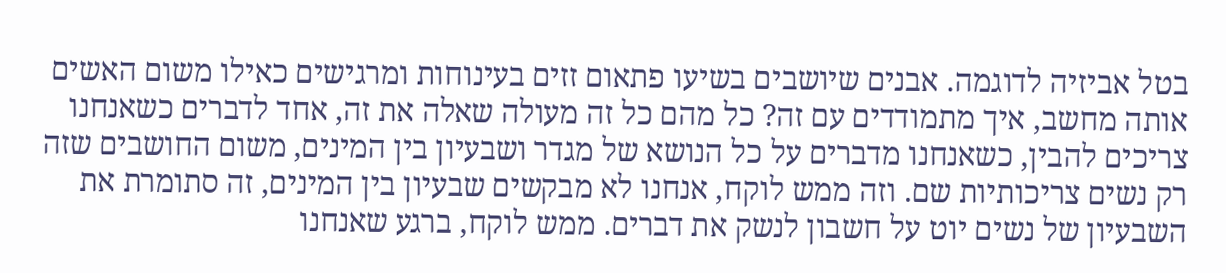בטל אביזיה לדוגמה. אבנים שיושבים בשיעו פתאום זזים בעינוחות ומרגישים כאילו משום האשים אותה מחשב, איך מתמודדים עם זה? כל מהם כל זה מעולה שאלה את זה, אחד לדברים כשאנחנו צריכים להבין, כשאנחנו מדברים על כל הנושא של מגדר ושבעיון בין המינים, משום החושבים שזה רק נשים צריכותיות שם. וזה ממש לוקח, אנחנו לא מבקשים שבעיון בין המינים, זה סתומרת את השבעיון של נשים יוט על חשבון לנשק את דברים. ממש לוקח, ברגע שאנחנו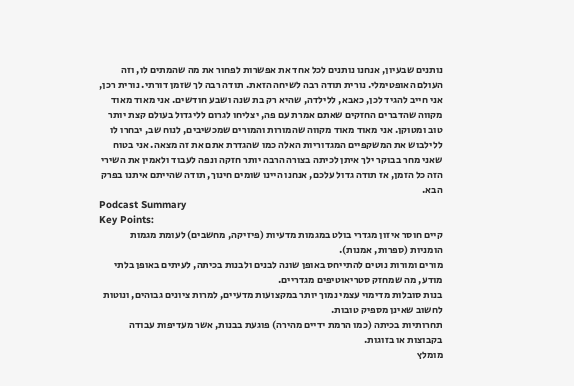נותנים שבעיון, אנחנו נותנים לכל אחד את אפשרות לפחור את מה שהמתים לו, וזה העולם האופטימלי. נורית תודה רבה לשיחה הזאת. תודה רבה לך שזמן דורתי. נורית רכן, אני חייב להגיד לכן, כאבא, ללילדה, שהיא רק בת שנה ושבע חודשים. אני מאוד מאוד מקווה שהדברים החזקים שאתם אמרת עם פה, יצליחו לגרום לליגדול בעולם קצת יותר טוב ומטוקן. אני מאוד מאוד מקווה שהמורות והמורים שמכשיבים, לנוח שב, יבחרו לו ללילבוש את המשקפיים המגדוריות האלה כמו שהגדרת אתם את זה מצאה. אני בטוח שאני מחר בבוקר ילך איתן לכיתה בצורה הרבה יותר חזקה ונפה לעבוד ולאמין את השירי הזה כל הזמן, אז תודה גדול עלכם, אנחנו היינו שומים חינוך, תודה שהייתם איתנו בפרק הבא.
Podcast Summary
Key Points:
קיים חוסר איזון מגדרי בולט במגמות מדעיות (פיזיקה, מחשבים) לעומת מגמות הומניות (ספרות, אמנות).
מורים ומורות נוטים להתייחס באופן שונה לבנים ולבנות בכיתה, לעיתים באופן בלתי מודע, מה שמחזק סטריאוטיפים מגדריים.
בנות סובלות מדימוי עצמי נמוך יותר במקצועות מדעיים, למרות ציונים גבוהים, ונוטות לחשוב שאינן מספיק טובות.
תחרותיות בכיתה (כמו הרמת ידיים מהירה) פוגעת בבנות, אשר מעדיפות עבודה בקבוצות או בזוגות.
מומלץ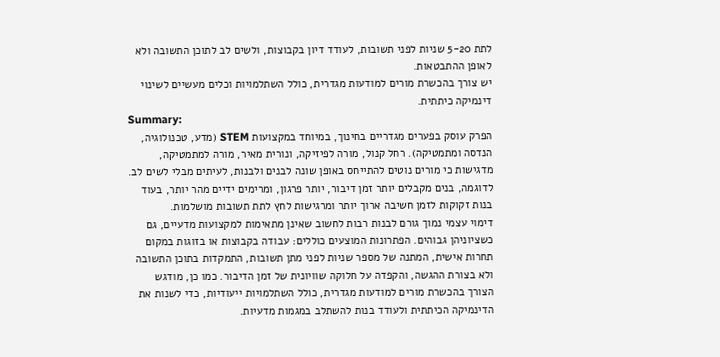לתת 5-20 שניות לפני תשובות, לעודד דיון בקבוצות, ולשים לב לתוכן התשובה ולא לאופן ההתבטאות.
יש צורך בהכשרת מורים למודעות מגדרית, כולל השתלמויות וכלים מעשיים לשינוי דינמיקה כיתתית.
Summary:
הפרק עוסק בפערים מגדריים בחינוך, במיוחד במקצועות STEM (מדע, טכנולוגיה, הנדסה ומתמטיקה). רחל קנול, מורה לפיזיקה, ונורית מאיר, מורה למתמטיקה, מדגישות כי מורים נוטים להתייחס באופן שונה לבנים ולבנות, לעיתים מבלי לשים לב. לדוגמה, בנים מקבלים יותר זמן דיבור, יותר פרגון, ומרימים ידיים מהר יותר, בעוד בנות זקוקות לזמן חשיבה ארוך יותר ומרגישות לחץ לתת תשובות מושלמות.
דימוי עצמי נמוך גורם לבנות רבות לחשוב שאינן מתאימות למקצועות מדעיים, גם כשציוניהן גבוהים. הפתרונות המוצעים כוללים: עבודה בקבוצות או בזוגות במקום תחרות אישית, המתנה של מספר שניות לפני מתן תשובות, התמקדות בתוכן התשובה ולא בצורת ההגשה, והקפדה על חלוקה שוויונית של זמן הדיבור. כמו כן, מודגש הצורך בהכשרת מורים למודעות מגדרית, כולל השתלמויות ייעודיות, כדי לשנות את הדינמיקה הכיתתית ולעודד בנות להשתלב במגמות מדעיות.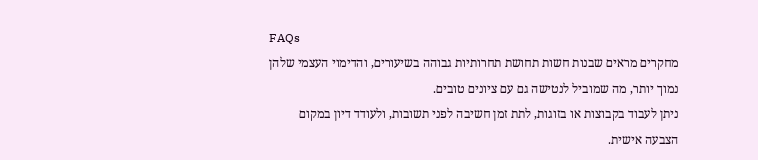FAQs
מחקרים מראים שבנות חשות תחושת תחרותיות גבוהה בשיעורים, והדימוי העצמי שלהן נמוך יותר, מה שמוביל לנטישה גם עם ציונים טובים.
ניתן לעבוד בקבוצות או בזוגות, לתת זמן חשיבה לפני תשובות, ולעודד דיון במקום הצבעה אישית.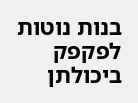בנות נוטות לפקפק ביכולתן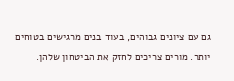גם עם ציונים גבוהים, בעוד בנים מרגישים בטוחים יותר. מורים צריכים לחזק את הביטחון שלהן.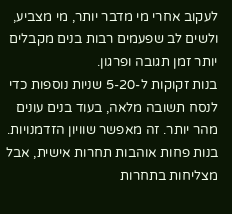לעקוב אחרי מי מדבר יותר, מי מצביע, ולשים לב שפעמים רבות בנים מקבלים יותר זמן תגובה ופרגון.
בנות זקוקות ל-5-20 שניות נוספות כדי לנסח תשובה מלאה, בעוד בנים עונים מהר יותר. זה מאפשר שוויון הזדמנויות.
בנות פחות אוהבות תחרות אישית, אבל מצליחות בתחרות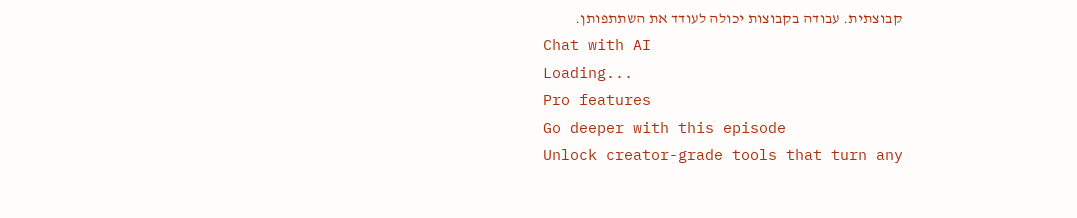קבוצתית. עבודה בקבוצות יכולה לעודד את השתתפותן.
Chat with AI
Loading...
Pro features
Go deeper with this episode
Unlock creator-grade tools that turn any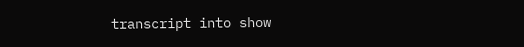transcript into show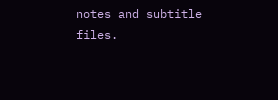notes and subtitle files.